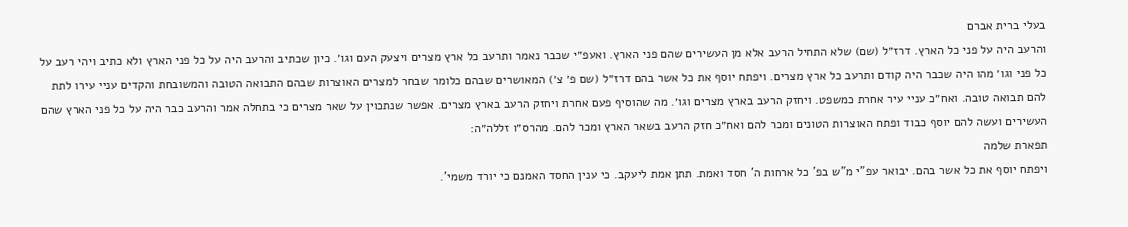בעלי ברית אברם
והרעב היה על פני כל הארץ. דרז״ל (שם) שלא התחיל הרעב אלא מן העשירים שהם פני הארץ. ואעפ״י שכבר נאמר ותרעב כל ארץ מצרים ויצעק העם וגו׳. כיון שכתיב והרעב היה על כל פני הארץ ולא כתיב ויהי רעב על כל פני וגו׳ מהו היה שכבר היה קודם ותרעב כל ארץ מצרים. ויפתח יוסף את כל אשר בהם דרז״ל (שם פ׳ צ׳) המאושרים שבהם כלומר שבחר למצרים האוצרות שבהם התבואה הטובה והמשובחת והקדים עניי עירו לתת להם תבואה טובה. ואח״כ עניי עיר אחרת כמשפט. ויחזק הרעב בארץ מצרים וגו׳. מה שהוסיף פעם אחרת ויחזק הרעב בארץ מצרים. אפשר שנתכוין על שאר מצרים כי בתחלה אמר והרעב כבר היה על כל פני הארץ שהם העשירים ועשה להם יוסף כבוד ופתח האוצרות הטונים ומכר להם ואח״כ חזק הרעב בשאר הארץ ומכר להם. מהרס״ו זללה״ה:
תפארת שלמה
ויפתח יוסף את כל אשר בהם. יבואר עפ"י מ"ש בפ' כל ארחות ה' חסד ואמת. תתן אמת ליעקב. כי ענין החסד האמנם כי יורד משמי'.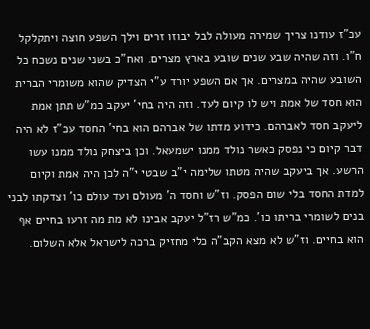עכ"ז עודנו צריך שמירה מעולה לבל יבוזו זרים וילך השפע חוצה ויתקלקל ח"ו. וזה שהיה שבע שנים שובע בארץ מצרים. ואח"כ בשני שנים נשכח כל השובע שהיה במצרים. אך אם השפע יורד ע"י הצדיק שהוא משומרי הברית הוא חסד של אמת ויש לו קיום לעד. וזה היה בחי' יעקב כמ"ש תתן אמת ליעקב חסד לאברהם. כידוע מדתו של אברהם הוא בחי' החסד עכ"ז לא היה דבר קיום כי נפסק כאשר נולד ממנו ישמעאל. וכן ביצחק נולד ממנו עשו הרשע. אך ביעקב שהיה מטתו שלימה י"ב שבטי י"ה לכן היה אמת וקיום למדת החסד בלי שום הפסק. וז"ש וחסד ה' מעולם ועד עולם כו' וצדקתו לבני בנים לשומרי בריתו כו'. כמ"ש רז"ל יעקב אבינו לא מת מה זרעו בחיים אף הוא בחיים. וז"ש לא מצא הקב"ה כלי מחזיק ברכה לישראל אלא השלום.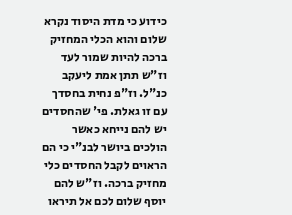כידוע כי מדת היסוד נקרא שלום והוא הכלי המחזיק ברכה להיות שמור לעד וז"ש תתן אמת ליעקב כנ"ל. וז"פ נחית בחסדך עם זו גאלת. פי' שהחסדים יש להם נייחא כאשר הולכים ביושר לבנ"י כי הם הראוים לקבל החסדים כלי מחזיק ברכה. וז"ש להם יוסף שלום לכם אל תיראו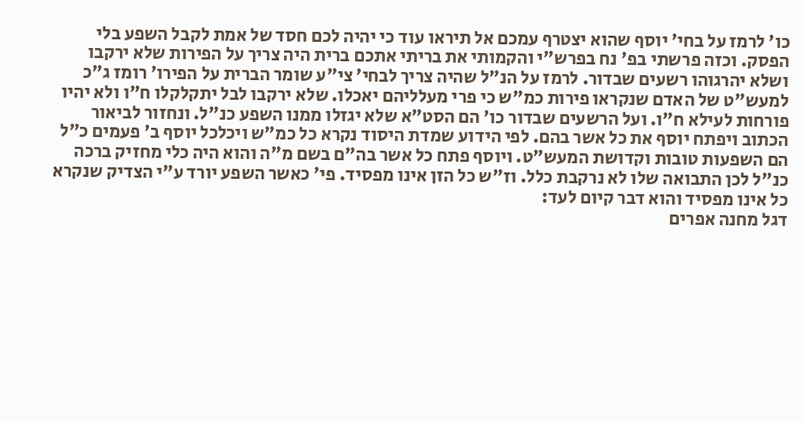כו' לרמז על בחי' יוסף שהוא יצטרף עמכם אל תיראו עוד כי יהיה לכם חסד של אמת לקבל השפע בלי הפסק. וכזה פרשתי בפ' נח בפרש"י והקמותי את בריתי אתכם ברית היה צריך על הפירות שלא ירקבו ושלא יהרגוהו רשעים שבדור. לרמז על הנ"ל שהיה צריך לבחי' צי"ע שומר הברית על הפירו' רומז ג"כ למעש"ט של האדם שנקראו פירות כמ"ש כי פרי מעלליהם יאכלו. שלא ירקבו לבל יתקלקלו ח"ו ולא יהיו פורחות לעילא ח"ו. ועל הרשעים שבדור כו' הם הסט"א שלא יגזלו ממנו השפע כנ"ל. ונחזור לביאור הכתוב ויפתח יוסף את כל אשר בהם. לפי הידוע שמדת היסוד נקרא כל כמ"ש ויכלכל יוסף ב' פעמים כ"ל הם השפעות טובות וקדושת המעש"ט. ויוסף פתח כל אשר בה"ם בשם מ"ה והוא היה כלי מחזיק ברכה כנ"ל לכן התבואה שלו לא נרקבת כלל. וז"ש כל הזן אינו מפסיד. פי' כאשר השפע יורד ע"י הצדיק שנקרא כל אינו מפסיד והוא דבר קיום לעד:
דגל מחנה אפרים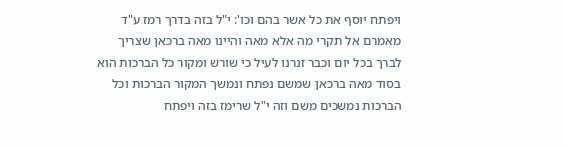ויפתח יוסף את כל אשר בהם וכו': י"ל בזה בדרך רמז ע"ד מאמרם אל תקרי מה אלא מאה והיינו מאה ברכאן שצריך לברך בכל יום וכבר זנרנו לעיל כי שורש ומקור כל הברכות הוא בסוד מאה ברכאן שמשם נפתח ונמשך המקור הברכות וכל הברכות נמשכים משם וזה י"ל שרימז בזה ויפתח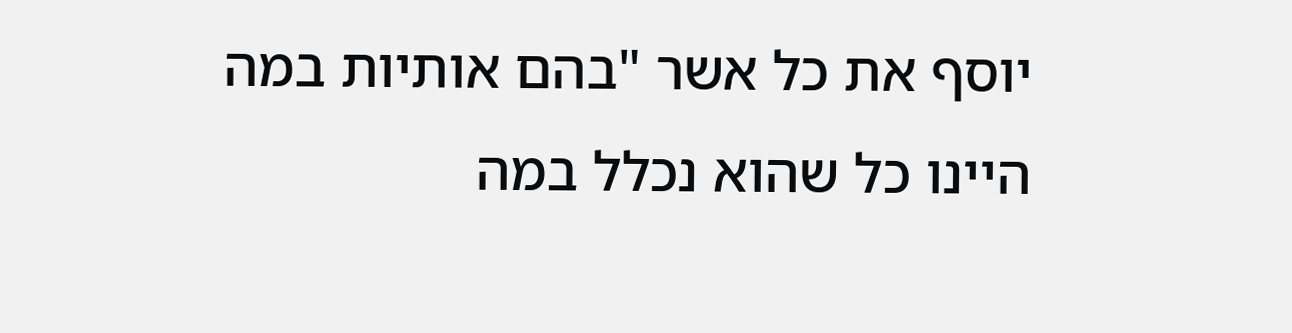יוסף את כל אשר "בהם אותיות במה היינו כל שהוא נכלל במה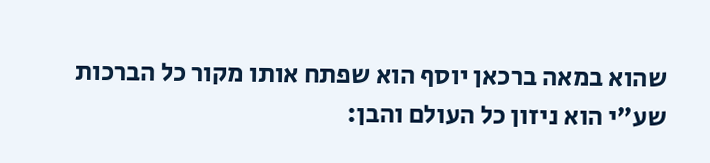שהוא במאה ברכאן יוסף הוא שפתח אותו מקור כל הברכות שע"י הוא ניזון כל העולם והבן: